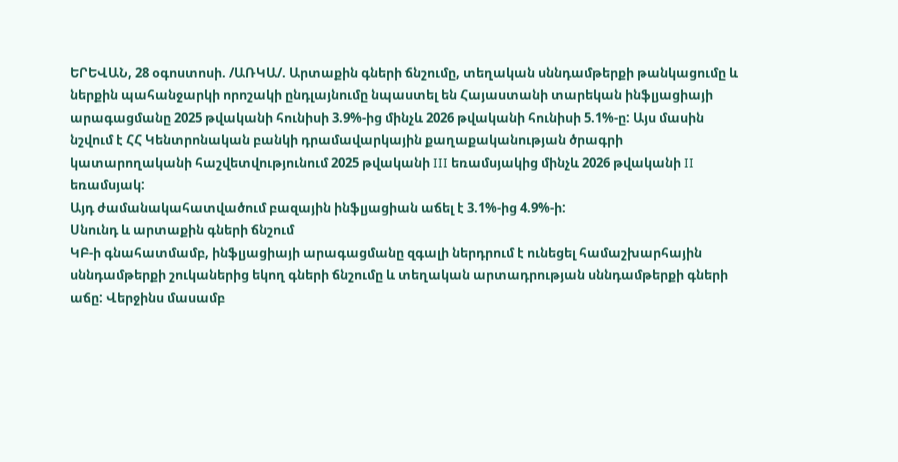ԵՐԵՎԱՆ, 28 օգոստոսի. /ԱՌԿԱ/. Արտաքին գների ճնշումը, տեղական սննդամթերքի թանկացումը և ներքին պահանջարկի որոշակի ընդլայնումը նպաստել են Հայաստանի տարեկան ինֆլյացիայի արագացմանը 2025 թվականի հունիսի 3.9%-ից մինչև 2026 թվականի հունիսի 5.1%-ը: Այս մասին նշվում է ՀՀ Կենտրոնական բանկի դրամավարկային քաղաքականության ծրագրի կատարողականի հաշվետվությունում 2025 թվականի III եռամսյակից մինչև 2026 թվականի II եռամսյակ:
Այդ ժամանակահատվածում բազային ինֆլյացիան աճել է 3.1%-ից 4.9%-ի:
Սնունդ և արտաքին գների ճնշում
ԿԲ-ի գնահատմամբ, ինֆլյացիայի արագացմանը զգալի ներդրում է ունեցել համաշխարհային սննդամթերքի շուկաներից եկող գների ճնշումը և տեղական արտադրության սննդամթերքի գների աճը: Վերջինս մասամբ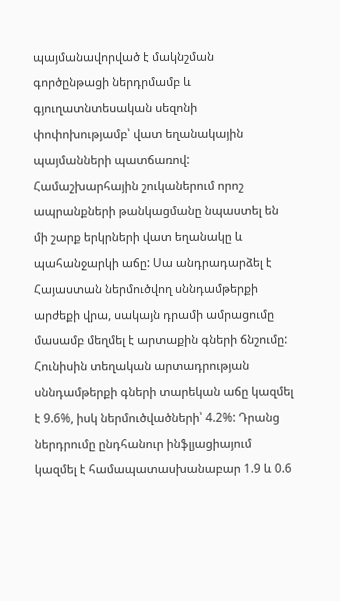պայմանավորված է մակնշման գործընթացի ներդրմամբ և գյուղատնտեսական սեզոնի փոփոխությամբ՝ վատ եղանակային պայմանների պատճառով:
Համաշխարհային շուկաներում որոշ ապրանքների թանկացմանը նպաստել են մի շարք երկրների վատ եղանակը և պահանջարկի աճը: Սա անդրադարձել է Հայաստան ներմուծվող սննդամթերքի արժեքի վրա, սակայն դրամի ամրացումը մասամբ մեղմել է արտաքին գների ճնշումը:
Հունիսին տեղական արտադրության սննդամթերքի գների տարեկան աճը կազմել է 9.6%, իսկ ներմուծվածների՝ 4.2%: Դրանց ներդրումը ընդհանուր ինֆլյացիայում կազմել է համապատասխանաբար 1.9 և 0.6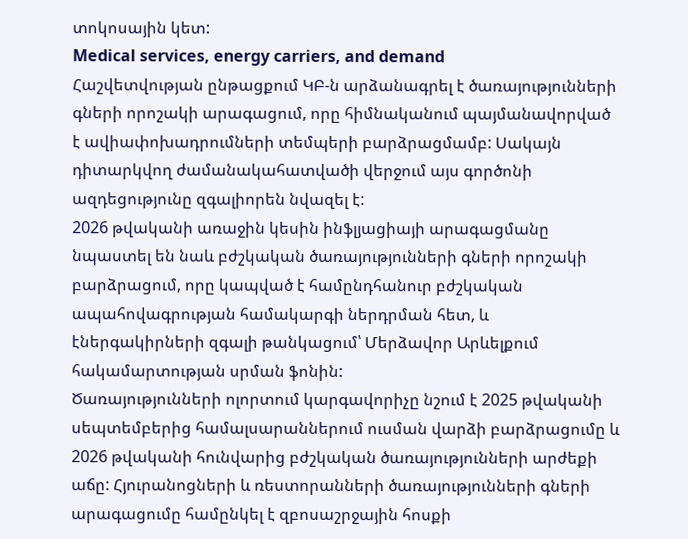տոկոսային կետ:
Medical services, energy carriers, and demand
Հաշվետվության ընթացքում ԿԲ-ն արձանագրել է ծառայությունների գների որոշակի արագացում, որը հիմնականում պայմանավորված է ավիափոխադրումների տեմպերի բարձրացմամբ: Սակայն դիտարկվող ժամանակահատվածի վերջում այս գործոնի ազդեցությունը զգալիորեն նվազել է:
2026 թվականի առաջին կեսին ինֆլյացիայի արագացմանը նպաստել են նաև բժշկական ծառայությունների գների որոշակի բարձրացում, որը կապված է համընդհանուր բժշկական ապահովագրության համակարգի ներդրման հետ, և էներգակիրների զգալի թանկացում՝ Մերձավոր Արևելքում հակամարտության սրման ֆոնին:
Ծառայությունների ոլորտում կարգավորիչը նշում է 2025 թվականի սեպտեմբերից համալսարաններում ուսման վարձի բարձրացումը և 2026 թվականի հունվարից բժշկական ծառայությունների արժեքի աճը: Հյուրանոցների և ռեստորանների ծառայությունների գների արագացումը համընկել է զբոսաշրջային հոսքի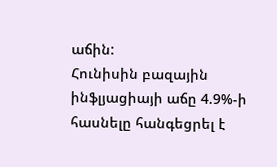աճին:
Հունիսին բազային ինֆլյացիայի աճը 4.9%-ի հասնելը հանգեցրել է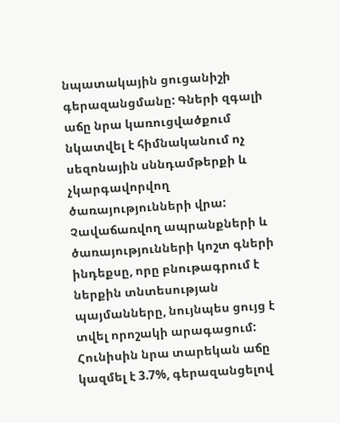նպատակային ցուցանիշի գերազանցմանը: Գների զգալի աճը նրա կառուցվածքում նկատվել է հիմնականում ոչ սեզոնային սննդամթերքի և չկարգավորվող ծառայությունների վրա:
Չավաճառվող ապրանքների և ծառայությունների կոշտ գների ինդեքսը, որը բնութագրում է ներքին տնտեսության պայմանները, նույնպես ցույց է տվել որոշակի արագացում: Հունիսին նրա տարեկան աճը կազմել է 3.7%, գերազանցելով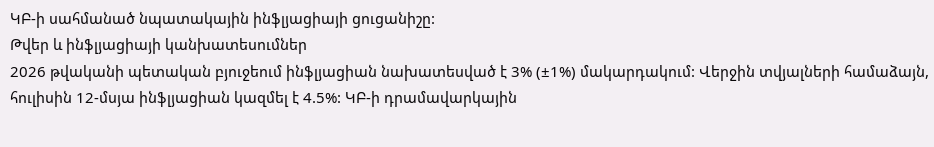ԿԲ-ի սահմանած նպատակային ինֆլյացիայի ցուցանիշը:
Թվեր և ինֆլյացիայի կանխատեսումներ
2026 թվականի պետական բյուջեում ինֆլյացիան նախատեսված է 3% (±1%) մակարդակում: Վերջին տվյալների համաձայն, հուլիսին 12-մսյա ինֆլյացիան կազմել է 4.5%: ԿԲ-ի դրամավարկային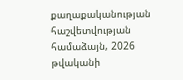քաղաքականության հաշվետվության համաձայն, 2026 թվականի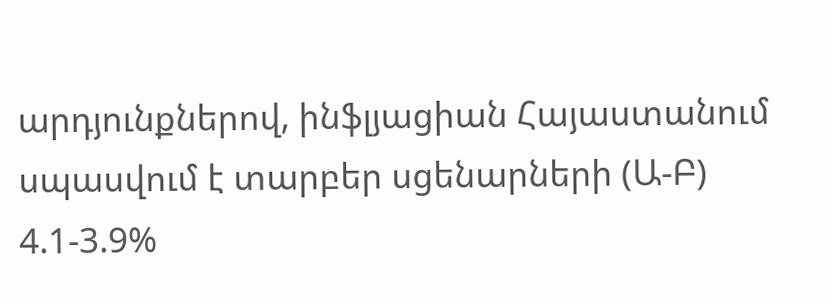արդյունքներով, ինֆլյացիան Հայաստանում սպասվում է տարբեր սցենարների (Ա-Բ) 4.1-3.9%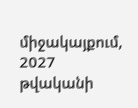միջակայքում, 2027 թվականի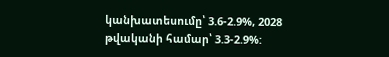կանխատեսումը՝ 3.6-2.9%, 2028 թվականի համար՝ 3.3-2.9%: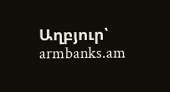Աղբյուր՝ armbanks.am